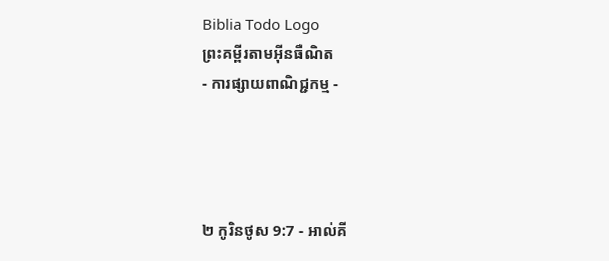Biblia Todo Logo
ព្រះគម្ពីរតាមអ៊ីនធឺណិត
- ការផ្សាយពាណិជ្ជកម្ម -




២ កូរិនថូស 9:7 - អាល់គី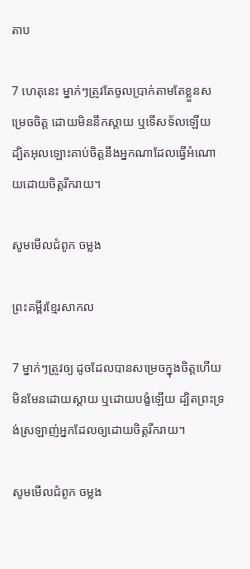តាប

7 ហេតុនេះ ម្នាក់ៗត្រូវតែចូលប្រាក់តាមតែខ្លួនសម្រេចចិត្ដ ដោយមិននឹកស្ដាយ ឬទើសទ័លឡើយ ដ្បិតអុលឡោះគាប់ចិត្តនឹងអ្នកណាដែលធ្វើអំណោយដោយចិត្ដរីក‌រាយ។

សូមមើលជំពូក ចម្លង

ព្រះគម្ពីរខ្មែរសាកល

7 ម្នាក់ៗត្រូវឲ្យ ដូចដែលបានសម្រេចក្នុងចិត្តហើយ មិនមែនដោយស្ដាយ ឬដោយបង្ខំឡើយ ដ្បិតព្រះទ្រង់ស្រឡាញ់អ្នកដែលឲ្យដោយចិត្តរីករាយ។

សូមមើលជំពូក ចម្លង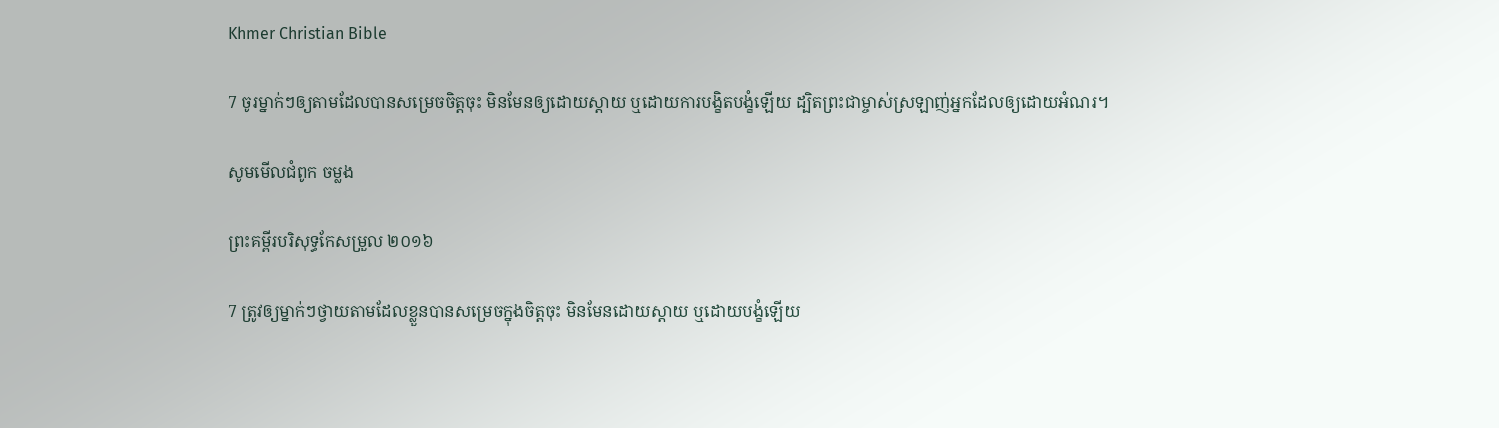Khmer Christian Bible

7 ចូរម្នាក់ៗឲ្យតាមដែលបានសម្រេចចិត្ដចុះ មិនមែនឲ្យដោយស្ដាយ ឬដោយការបង្ខិតបង្ខំឡើយ ដ្បិតព្រះជាម្ចាស់ស្រឡាញ់អ្នកដែលឲ្យដោយអំណរ។

សូមមើលជំពូក ចម្លង

ព្រះគម្ពីរបរិសុទ្ធកែសម្រួល ២០១៦

7 ត្រូវឲ្យម្នាក់ៗថ្វាយតាមដែលខ្លួនបានសម្រេចក្នុងចិត្តចុះ មិនមែនដោយស្តាយ ឬដោយបង្ខំឡើយ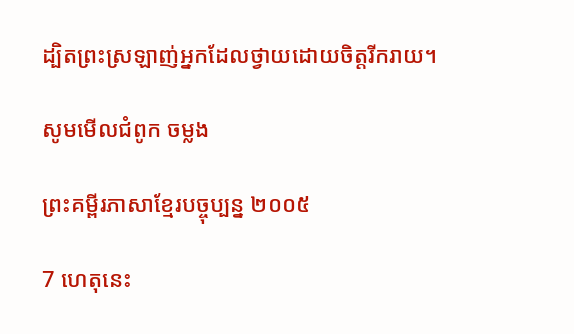ដ្បិតព្រះស្រឡាញ់អ្នកដែលថ្វាយដោយចិត្តរីករាយ។

សូមមើលជំពូក ចម្លង

ព្រះគម្ពីរភាសាខ្មែរបច្ចុប្បន្ន ២០០៥

7 ហេតុនេះ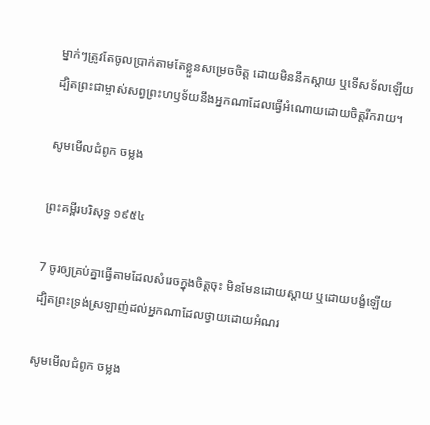ម្នាក់ៗត្រូវតែចូលប្រាក់តាមតែខ្លួនសម្រេចចិត្ត ដោយមិននឹកស្ដាយ ឬទើសទ័លឡើយ ដ្បិតព្រះ‌ជាម្ចាស់សព្វព្រះ‌ហឫទ័យនឹងអ្នកណាដែលធ្វើអំណោយដោយចិត្តរីក‌រាយ។

សូមមើលជំពូក ចម្លង

ព្រះគម្ពីរបរិសុទ្ធ ១៩៥៤

7 ចូរឲ្យគ្រប់គ្នាធ្វើតាមដែលសំរេចក្នុងចិត្តចុះ មិនមែនដោយស្តាយ ឬដោយបង្ខំឡើយ ដ្បិតព្រះ‌ទ្រង់ស្រឡាញ់ដល់អ្នកណាដែលថ្វាយដោយអំណរ

សូមមើលជំពូក ចម្លង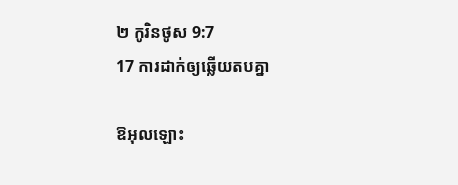២ កូរិនថូស 9:7
17 ការដាក់ឲ្យឆ្លើយតបគ្នា

ឱអុលឡោះ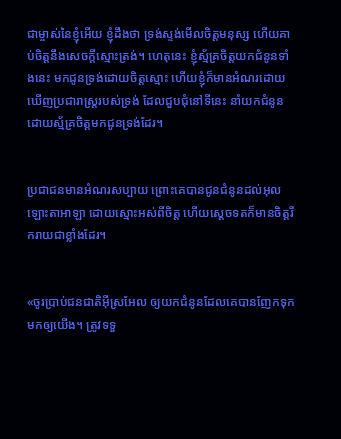ជាម្ចាស់នៃខ្ញុំអើយ ខ្ញុំដឹងថា ទ្រង់ស្ទង់មើលចិត្តមនុស្ស ហើយគាប់ចិត្តនឹងសេចក្តីស្មោះត្រង់។ ហេតុនេះ ខ្ញុំស្ម័គ្រចិត្តយកជំនូនទាំងនេះ មកជូនទ្រង់ដោយចិត្តស្មោះ ហើយខ្ញុំក៏មានអំណរដោយឃើញប្រជា‌រាស្ត្ររបស់ទ្រង់ ដែលជួប‌ជុំនៅទីនេះ នាំយកជំនូនដោយស្ម័គ្រចិត្តមកជូនទ្រង់ដែរ។


ប្រជា‌ជនមានអំណរសប្បាយ ព្រោះគេបានជូនជំនូនដល់អុលឡោះ‌តាអាឡា ដោយស្មោះអស់ពីចិត្ត ហើយស្តេចទតក៏មានចិត្តរីក‌រាយជាខ្លាំងដែរ។


«ចូរប្រាប់ជន‌ជាតិអ៊ីស្រ‌អែល ឲ្យយកជំនូនដែលគេបានញែកទុកមកឲ្យយើង។ ត្រូវទទួ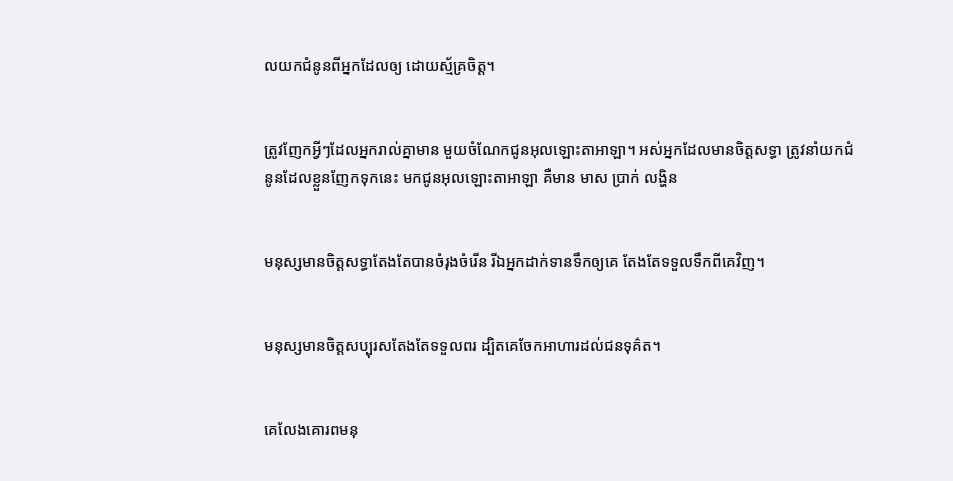លយកជំនូនពីអ្នកដែលឲ្យ ដោយស្ម័គ្រចិត្ត។


ត្រូវញែកអ្វីៗដែលអ្នករាល់គ្នាមាន មួយចំណែកជូនអុលឡោះ‌តាអាឡា។ អស់អ្នកដែលមានចិត្តសទ្ធា ត្រូវនាំយកជំនូនដែលខ្លួនញែកទុកនេះ មកជូនអុលឡោះ‌តាអាឡា គឺមាន មាស ប្រាក់ លង្ហិន


មនុស្សមានចិត្តសទ្ធាតែងតែបានចំរុង‌ចំរើន រីឯអ្នកដាក់ទានទឹកឲ្យគេ តែងតែទទួលទឹកពីគេវិញ។


មនុស្សមានចិត្តសប្បុរសតែងតែទទួលពរ ដ្បិតគេចែកអាហារដល់ជនទុគ៌ត។


គេលែងគោរពមនុ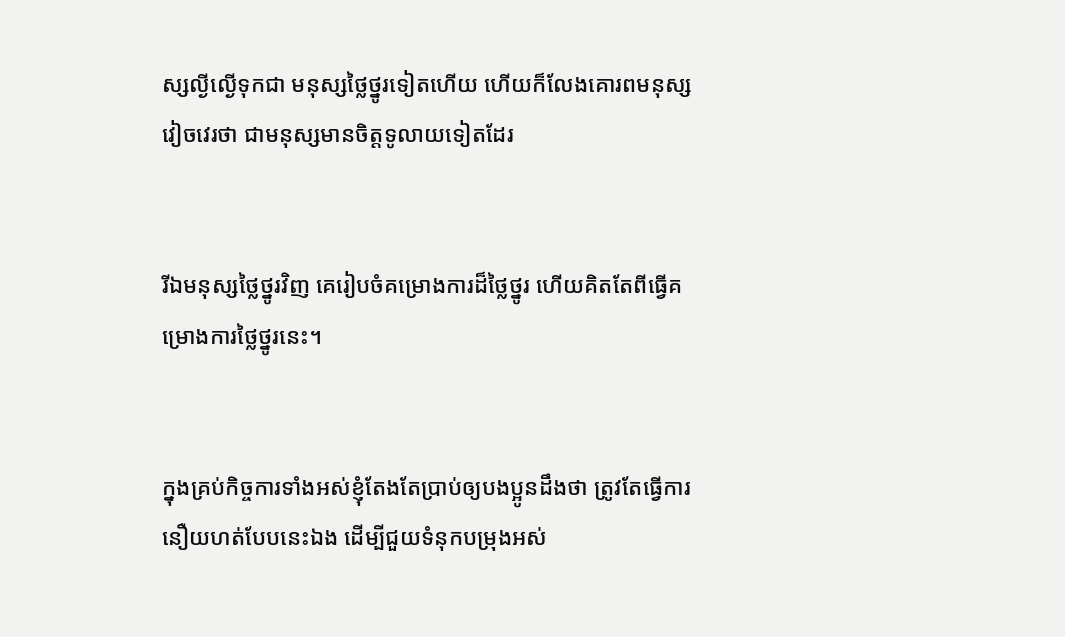ស្សល្ងី‌ល្ងើទុកជា មនុស្សថ្លៃ‌ថ្នូរទៀតហើយ ហើយក៏លែងគោរពមនុស្សវៀច‌វេរថា ជាមនុស្សមានចិត្តទូលាយទៀតដែរ


រីឯមនុស្សថ្លៃ‌ថ្នូរវិញ គេរៀបចំគម្រោង‌ការដ៏ថ្លៃ‌ថ្នូរ ហើយគិតតែពីធ្វើគម្រោង‌ការថ្លៃ‌ថ្នូរនេះ។


ក្នុងគ្រប់កិច្ចការទាំងអស់ខ្ញុំតែងតែប្រាប់ឲ្យបងប្អូនដឹងថា ត្រូវតែធ្វើការនឿយ‌ហត់បែបនេះឯង ដើម្បីជួយទំនុកបម្រុងអស់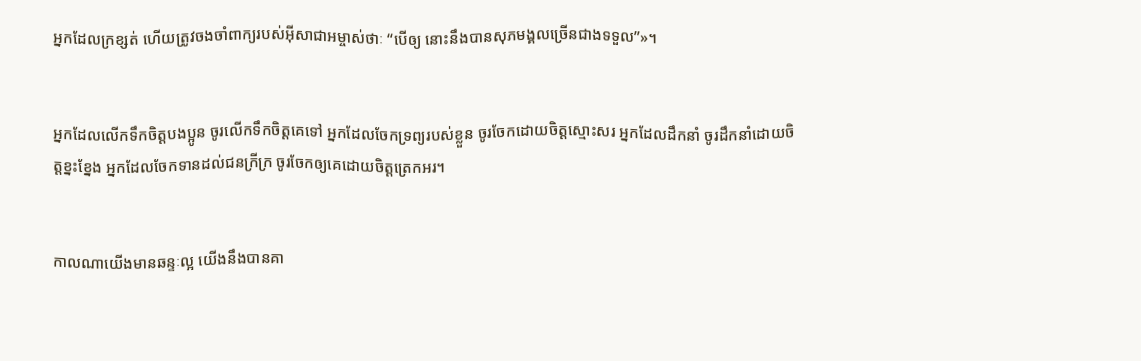អ្នកដែលក្រខ្សត់ ហើយត្រូវចងចាំពាក្យរបស់អ៊ីសា‌ជាអម្ចាស់ថាៈ “បើឲ្យ នោះនឹងបានសុភ‌មង្គលច្រើនជាងទទួល”»។


អ្នកដែលលើកទឹកចិត្ដបងប្អូន ចូរលើកទឹកចិត្ដគេទៅ អ្នកដែលចែកទ្រព្យរបស់ខ្លួន ចូរចែកដោយចិត្ដស្មោះសរ អ្នកដែលដឹកនាំ ចូរដឹកនាំដោយចិត្ដខ្នះ‌ខ្នែង អ្នកដែលចែកទានដល់ជនក្រី‌ក្រ ចូរចែកឲ្យគេដោយចិត្ដត្រេកអរ។


កាលណាយើងមានឆន្ទៈល្អ យើងនឹងបានគា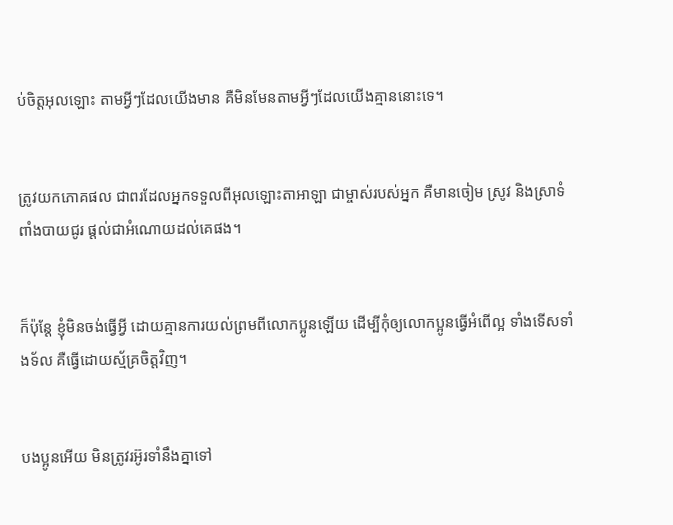ប់ចិត្តអុលឡោះ តាមអ្វីៗដែលយើងមាន គឺមិនមែនតាមអ្វីៗដែលយើងគ្មាននោះទេ។


ត្រូវយកភោគផល ជាពរដែលអ្នកទទួលពីអុលឡោះ‌តាអាឡា ជាម្ចាស់របស់អ្នក គឺមានចៀម ស្រូវ និងស្រាទំពាំងបាយជូរ ផ្តល់ជាអំណោយដល់គេផង។


ក៏ប៉ុន្ដែ ខ្ញុំមិនចង់ធ្វើអ្វី ដោយគ្មានការយល់ព្រមពីលោកប្អូនឡើយ ដើម្បីកុំឲ្យលោកប្អូនធ្វើអំពើល្អ ទាំងទើសទាំងទ័ល គឺធ្វើដោយស្ម័គ្រចិត្ដវិញ។


បងប្អូនអើយ មិនត្រូវរអ៊ូ‌រទាំនឹងគ្នាទៅ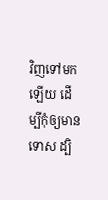វិញទៅមកឡើយ ដើម្បីកុំឲ្យមានទោស ដ្បិ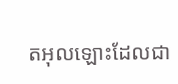តអុលឡោះដែលជា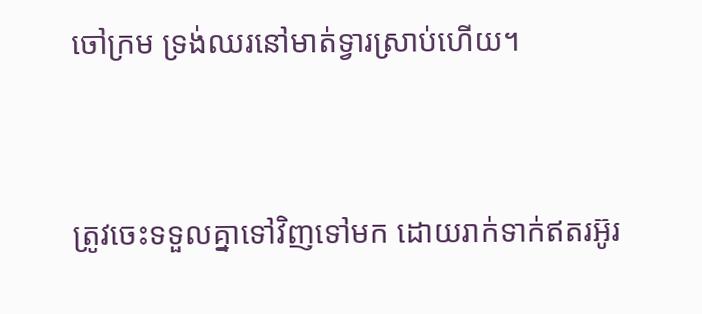ចៅ‌ក្រម ទ្រង់ឈរនៅមាត់ទ្វារស្រាប់ហើយ។


ត្រូវចេះទទួលគ្នាទៅវិញទៅមក ដោយរាក់ទាក់ឥតរអ៊ូ‌រ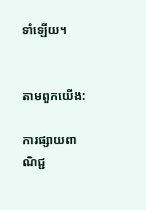ទាំឡើយ។


តាមពួកយើង:

ការផ្សាយពាណិជ្ជ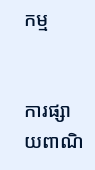កម្ម


ការផ្សាយពាណិ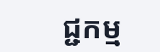ជ្ជកម្ម